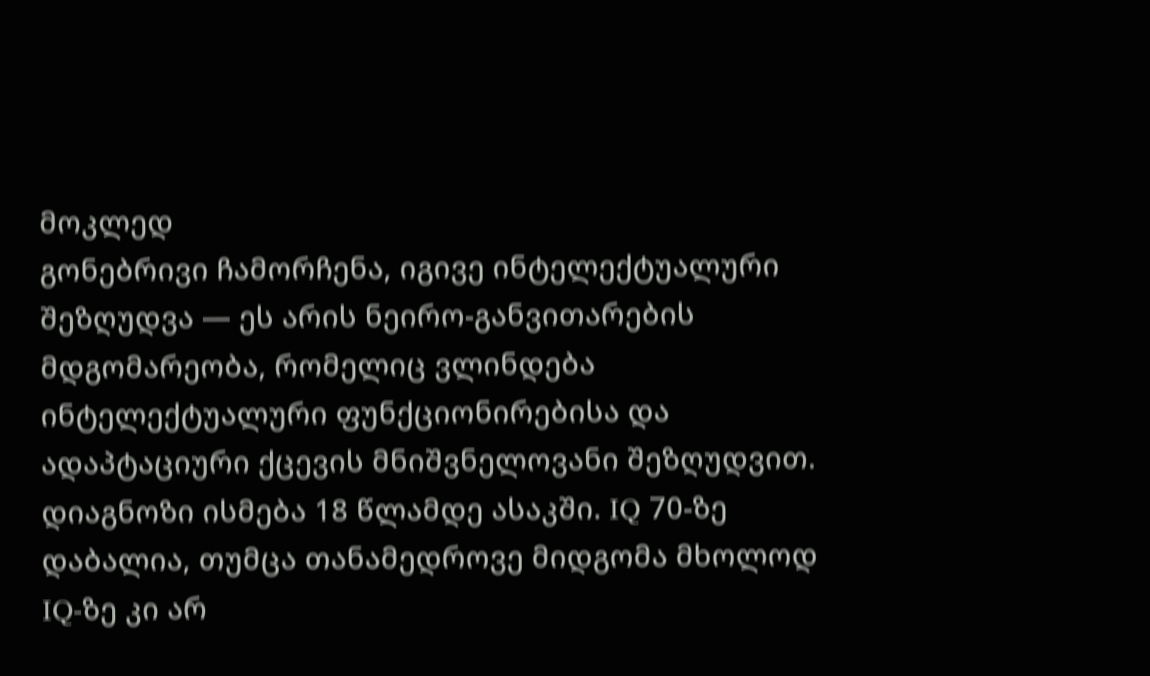მოკლედ
გონებრივი ჩამორჩენა, იგივე ინტელექტუალური შეზღუდვა — ეს არის ნეირო-განვითარების მდგომარეობა, რომელიც ვლინდება ინტელექტუალური ფუნქციონირებისა და ადაპტაციური ქცევის მნიშვნელოვანი შეზღუდვით. დიაგნოზი ისმება 18 წლამდე ასაკში. IQ 70-ზე დაბალია, თუმცა თანამედროვე მიდგომა მხოლოდ IQ-ზე კი არ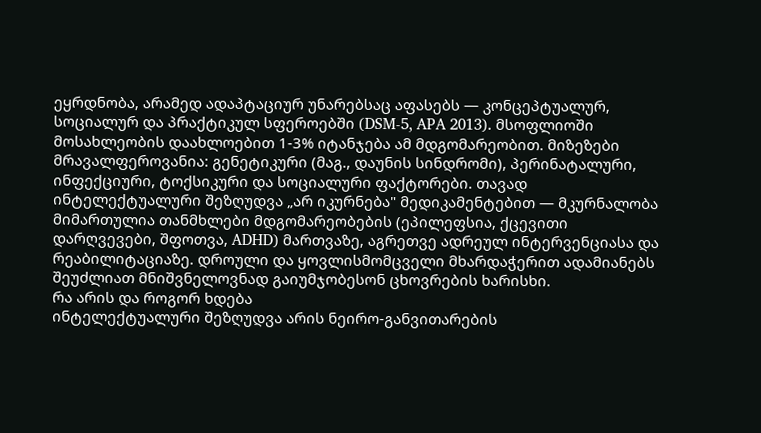ეყრდნობა, არამედ ადაპტაციურ უნარებსაც აფასებს — კონცეპტუალურ, სოციალურ და პრაქტიკულ სფეროებში (DSM-5, APA 2013). მსოფლიოში მოსახლეობის დაახლოებით 1-3% იტანჯება ამ მდგომარეობით. მიზეზები მრავალფეროვანია: გენეტიკური (მაგ., დაუნის სინდრომი), პერინატალური, ინფექციური, ტოქსიკური და სოციალური ფაქტორები. თავად ინტელექტუალური შეზღუდვა „არ იკურნება" მედიკამენტებით — მკურნალობა მიმართულია თანმხლები მდგომარეობების (ეპილეფსია, ქცევითი დარღვევები, შფოთვა, ADHD) მართვაზე, აგრეთვე ადრეულ ინტერვენციასა და რეაბილიტაციაზე. დროული და ყოვლისმომცველი მხარდაჭერით ადამიანებს შეუძლიათ მნიშვნელოვნად გაიუმჯობესონ ცხოვრების ხარისხი.
რა არის და როგორ ხდება
ინტელექტუალური შეზღუდვა არის ნეირო-განვითარების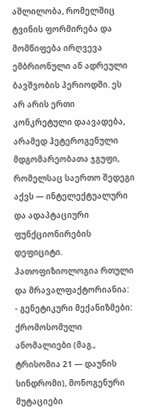აშლილობა, რომელშიც ტვინის ფორმირება და მომწიფება ირღვევა ემბრიონული ან ადრეული ბავშვობის პერიოდში. ეს არ არის ერთი კონკრეტული დაავადება, არამედ ჰეტეროგენული მდგომარეობათა ჯგუფი, რომელსაც საერთო შედეგი აქვს — ინტელექტუალური და ადაპტაციური ფუნქციონირების დეფიციტი.
პათოფიზიოლოგია რთული და მრავალფაქტორიანია:
- გენეტიკური მექანიზმები: ქრომოსომული ანომალიები (მაგ., ტრისომია 21 — დაუნის სინდრომი), მონოგენური მუტაციები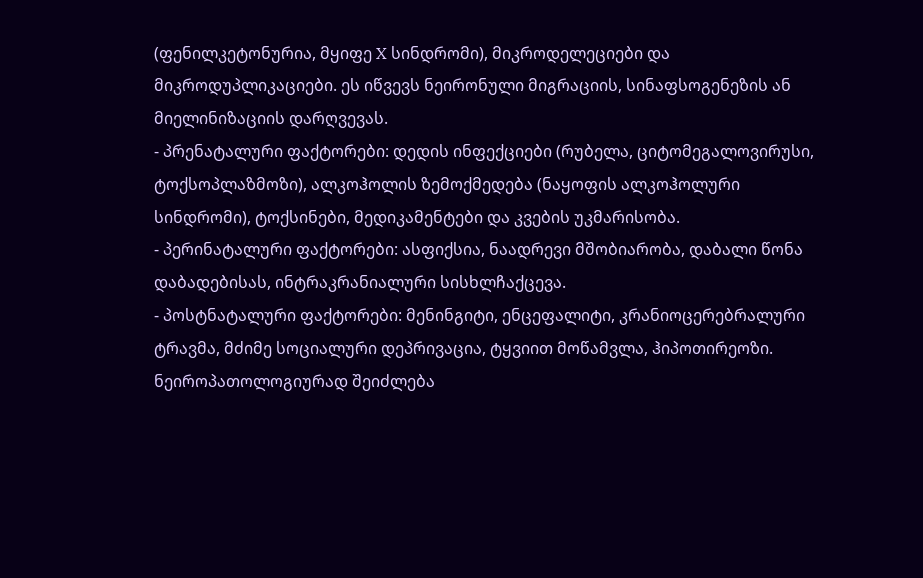(ფენილკეტონურია, მყიფე X სინდრომი), მიკროდელეციები და მიკროდუპლიკაციები. ეს იწვევს ნეირონული მიგრაციის, სინაფსოგენეზის ან მიელინიზაციის დარღვევას.
- პრენატალური ფაქტორები: დედის ინფექციები (რუბელა, ციტომეგალოვირუსი, ტოქსოპლაზმოზი), ალკოჰოლის ზემოქმედება (ნაყოფის ალკოჰოლური სინდრომი), ტოქსინები, მედიკამენტები და კვების უკმარისობა.
- პერინატალური ფაქტორები: ასფიქსია, ნაადრევი მშობიარობა, დაბალი წონა დაბადებისას, ინტრაკრანიალური სისხლჩაქცევა.
- პოსტნატალური ფაქტორები: მენინგიტი, ენცეფალიტი, კრანიოცერებრალური ტრავმა, მძიმე სოციალური დეპრივაცია, ტყვიით მოწამვლა, ჰიპოთირეოზი.
ნეიროპათოლოგიურად შეიძლება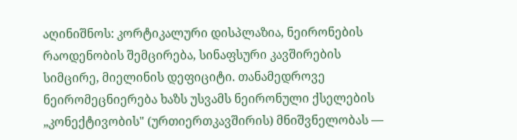აღინიშნოს: კორტიკალური დისპლაზია, ნეირონების რაოდენობის შემცირება, სინაფსური კავშირების სიმცირე, მიელინის დეფიციტი. თანამედროვე ნეირომეცნიერება ხაზს უსვამს ნეირონული ქსელების „კონექტივობის" (ურთიერთკავშირის) მნიშვნელობას —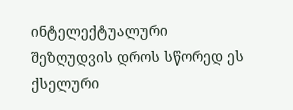ინტელექტუალური შეზღუდვის დროს სწორედ ეს ქსელური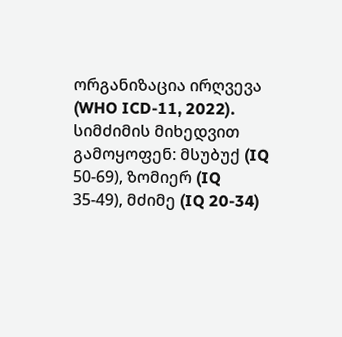ორგანიზაცია ირღვევა (WHO ICD-11, 2022).
სიმძიმის მიხედვით გამოყოფენ: მსუბუქ (IQ 50-69), ზომიერ (IQ 35-49), მძიმე (IQ 20-34)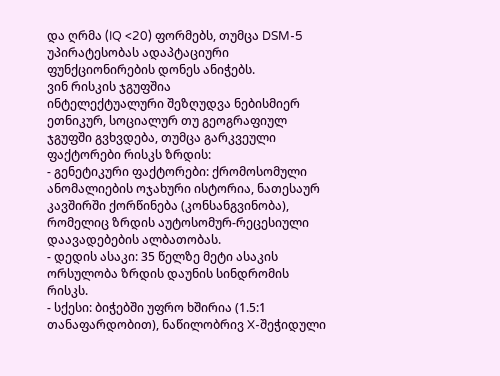და ღრმა (IQ <20) ფორმებს, თუმცა DSM-5 უპირატესობას ადაპტაციური ფუნქციონირების დონეს ანიჭებს.
ვინ რისკის ჯგუფშია
ინტელექტუალური შეზღუდვა ნებისმიერ ეთნიკურ, სოციალურ თუ გეოგრაფიულ ჯგუფში გვხვდება, თუმცა გარკვეული ფაქტორები რისკს ზრდის:
- გენეტიკური ფაქტორები: ქრომოსომული ანომალიების ოჯახური ისტორია, ნათესაურ კავშირში ქორწინება (კონსანგვინობა), რომელიც ზრდის აუტოსომურ-რეცესიული დაავადებების ალბათობას.
- დედის ასაკი: 35 წელზე მეტი ასაკის ორსულობა ზრდის დაუნის სინდრომის რისკს.
- სქესი: ბიჭებში უფრო ხშირია (1.5:1 თანაფარდობით), ნაწილობრივ X-შეჭიდული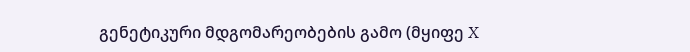გენეტიკური მდგომარეობების გამო (მყიფე X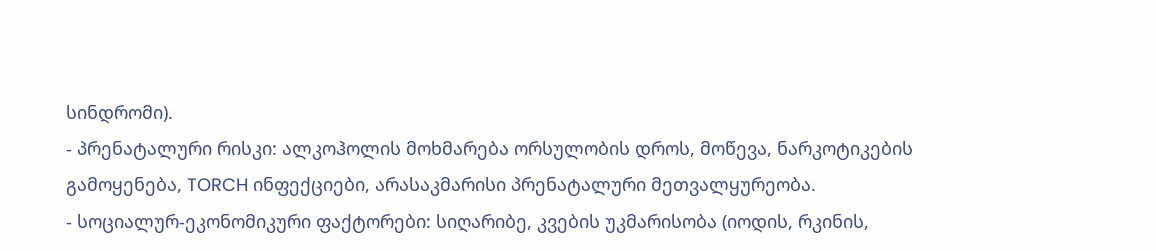სინდრომი).
- პრენატალური რისკი: ალკოჰოლის მოხმარება ორსულობის დროს, მოწევა, ნარკოტიკების გამოყენება, TORCH ინფექციები, არასაკმარისი პრენატალური მეთვალყურეობა.
- სოციალურ-ეკონომიკური ფაქტორები: სიღარიბე, კვების უკმარისობა (იოდის, რკინის,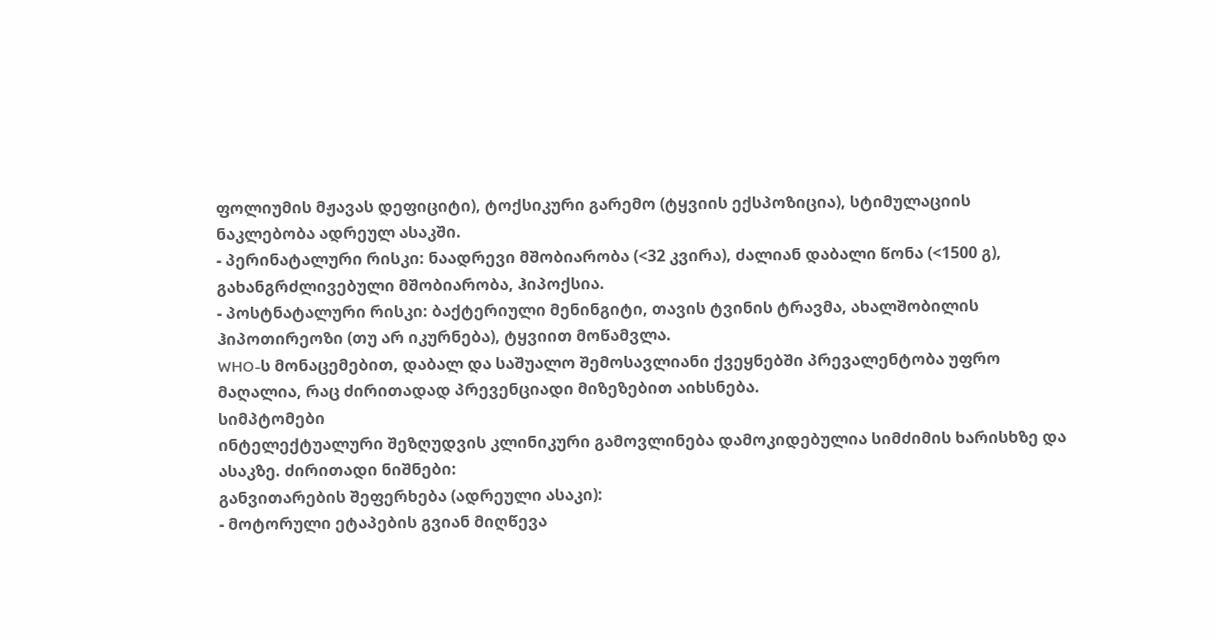ფოლიუმის მჟავას დეფიციტი), ტოქსიკური გარემო (ტყვიის ექსპოზიცია), სტიმულაციის ნაკლებობა ადრეულ ასაკში.
- პერინატალური რისკი: ნაადრევი მშობიარობა (<32 კვირა), ძალიან დაბალი წონა (<1500 გ), გახანგრძლივებული მშობიარობა, ჰიპოქსია.
- პოსტნატალური რისკი: ბაქტერიული მენინგიტი, თავის ტვინის ტრავმა, ახალშობილის ჰიპოთირეოზი (თუ არ იკურნება), ტყვიით მოწამვლა.
WHO-ს მონაცემებით, დაბალ და საშუალო შემოსავლიანი ქვეყნებში პრევალენტობა უფრო მაღალია, რაც ძირითადად პრევენციადი მიზეზებით აიხსნება.
სიმპტომები
ინტელექტუალური შეზღუდვის კლინიკური გამოვლინება დამოკიდებულია სიმძიმის ხარისხზე და ასაკზე. ძირითადი ნიშნები:
განვითარების შეფერხება (ადრეული ასაკი):
- მოტორული ეტაპების გვიან მიღწევა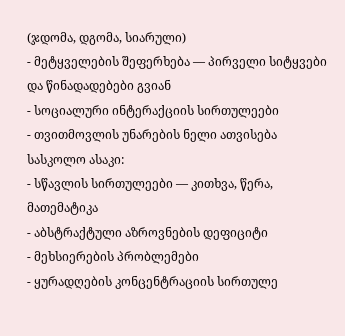(ჯდომა, დგომა, სიარული)
- მეტყველების შეფერხება — პირველი სიტყვები და წინადადებები გვიან
- სოციალური ინტერაქციის სირთულეები
- თვითმოვლის უნარების ნელი ათვისება
სასკოლო ასაკი:
- სწავლის სირთულეები — კითხვა, წერა, მათემატიკა
- აბსტრაქტული აზროვნების დეფიციტი
- მეხსიერების პრობლემები
- ყურადღების კონცენტრაციის სირთულე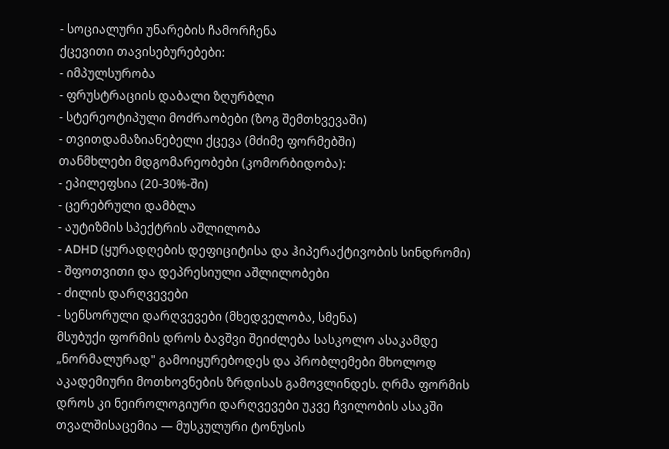- სოციალური უნარების ჩამორჩენა
ქცევითი თავისებურებები:
- იმპულსურობა
- ფრუსტრაციის დაბალი ზღურბლი
- სტერეოტიპული მოძრაობები (ზოგ შემთხვევაში)
- თვითდამაზიანებელი ქცევა (მძიმე ფორმებში)
თანმხლები მდგომარეობები (კომორბიდობა):
- ეპილეფსია (20-30%-ში)
- ცერებრული დამბლა
- აუტიზმის სპექტრის აშლილობა
- ADHD (ყურადღების დეფიციტისა და ჰიპერაქტივობის სინდრომი)
- შფოთვითი და დეპრესიული აშლილობები
- ძილის დარღვევები
- სენსორული დარღვევები (მხედველობა, სმენა)
მსუბუქი ფორმის დროს ბავშვი შეიძლება სასკოლო ასაკამდე „ნორმალურად" გამოიყურებოდეს და პრობლემები მხოლოდ აკადემიური მოთხოვნების ზრდისას გამოვლინდეს. ღრმა ფორმის დროს კი ნეიროლოგიური დარღვევები უკვე ჩვილობის ასაკში თვალშისაცემია — მუსკულური ტონუსის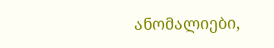ანომალიები,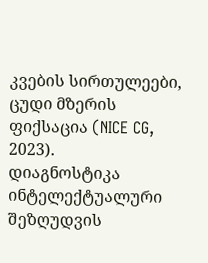კვების სირთულეები, ცუდი მზერის ფიქსაცია (NICE CG, 2023).
დიაგნოსტიკა
ინტელექტუალური შეზღუდვის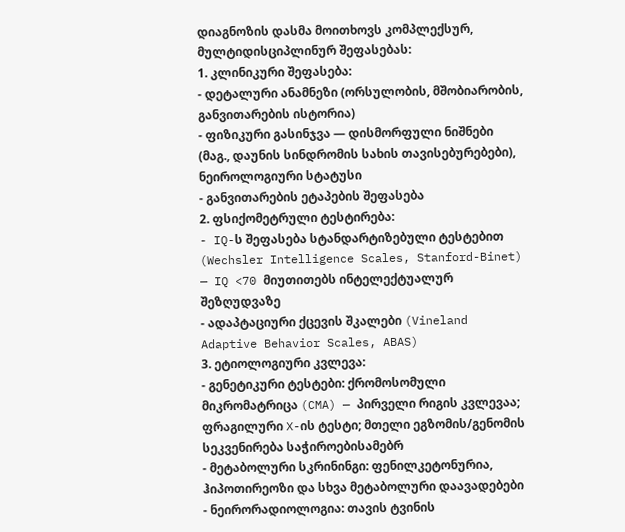დიაგნოზის დასმა მოითხოვს კომპლექსურ, მულტიდისციპლინურ შეფასებას:
1. კლინიკური შეფასება:
- დეტალური ანამნეზი (ორსულობის, მშობიარობის, განვითარების ისტორია)
- ფიზიკური გასინჯვა — დისმორფული ნიშნები (მაგ., დაუნის სინდრომის სახის თავისებურებები), ნეიროლოგიური სტატუსი
- განვითარების ეტაპების შეფასება
2. ფსიქომეტრული ტესტირება:
- IQ-ს შეფასება სტანდარტიზებული ტესტებით (Wechsler Intelligence Scales, Stanford-Binet) — IQ <70 მიუთითებს ინტელექტუალურ შეზღუდვაზე
- ადაპტაციური ქცევის შკალები (Vineland Adaptive Behavior Scales, ABAS)
3. ეტიოლოგიური კვლევა:
- გენეტიკური ტესტები: ქრომოსომული მიკრომატრიცა (CMA) — პირველი რიგის კვლევაა; ფრაგილური X-ის ტესტი; მთელი ეგზომის/გენომის სეკვენირება საჭიროებისამებრ
- მეტაბოლური სკრინინგი: ფენილკეტონურია, ჰიპოთირეოზი და სხვა მეტაბოლური დაავადებები
- ნეირორადიოლოგია: თავის ტვინის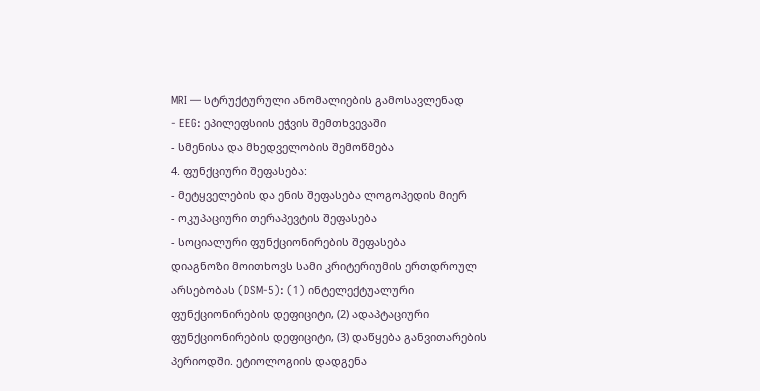MRI — სტრუქტურული ანომალიების გამოსავლენად
- EEG: ეპილეფსიის ეჭვის შემთხვევაში
- სმენისა და მხედველობის შემოწმება
4. ფუნქციური შეფასება:
- მეტყველების და ენის შეფასება ლოგოპედის მიერ
- ოკუპაციური თერაპევტის შეფასება
- სოციალური ფუნქციონირების შეფასება
დიაგნოზი მოითხოვს სამი კრიტერიუმის ერთდროულ არსებობას (DSM-5): (1) ინტელექტუალური ფუნქციონირების დეფიციტი, (2) ადაპტაციური ფუნქციონირების დეფიციტი, (3) დაწყება განვითარების პერიოდში. ეტიოლოგიის დადგენა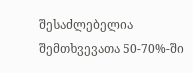შესაძლებელია შემთხვევათა 50-70%-ში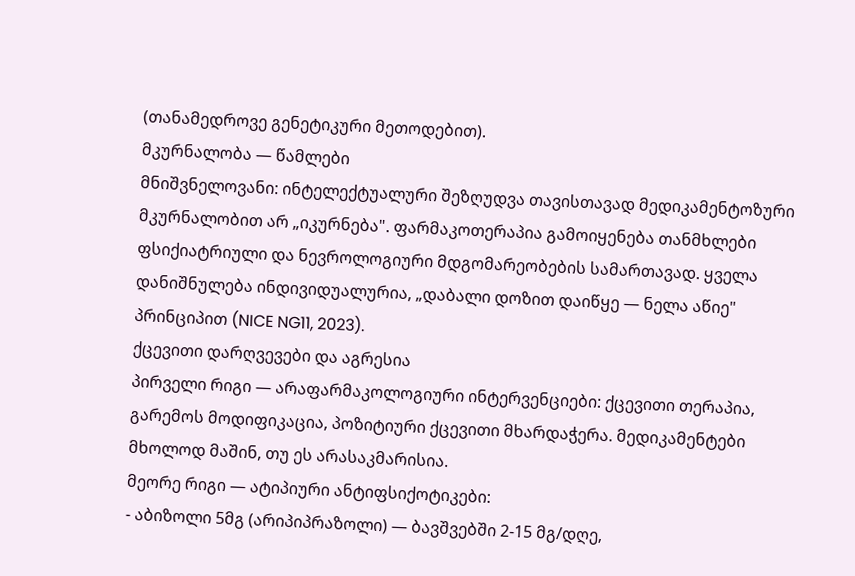(თანამედროვე გენეტიკური მეთოდებით).
მკურნალობა — წამლები
მნიშვნელოვანი: ინტელექტუალური შეზღუდვა თავისთავად მედიკამენტოზური მკურნალობით არ „იკურნება". ფარმაკოთერაპია გამოიყენება თანმხლები ფსიქიატრიული და ნევროლოგიური მდგომარეობების სამართავად. ყველა დანიშნულება ინდივიდუალურია, „დაბალი დოზით დაიწყე — ნელა აწიე" პრინციპით (NICE NG11, 2023).
ქცევითი დარღვევები და აგრესია
პირველი რიგი — არაფარმაკოლოგიური ინტერვენციები: ქცევითი თერაპია, გარემოს მოდიფიკაცია, პოზიტიური ქცევითი მხარდაჭერა. მედიკამენტები მხოლოდ მაშინ, თუ ეს არასაკმარისია.
მეორე რიგი — ატიპიური ანტიფსიქოტიკები:
- აბიზოლი 5მგ (არიპიპრაზოლი) — ბავშვებში 2-15 მგ/დღე,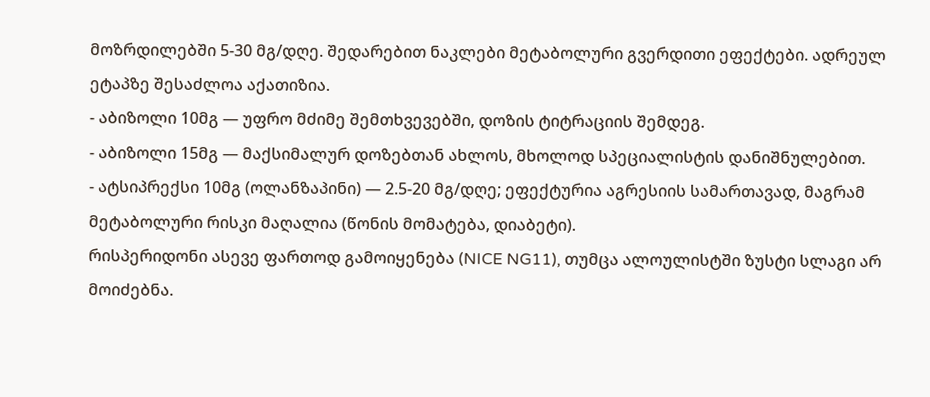მოზრდილებში 5-30 მგ/დღე. შედარებით ნაკლები მეტაბოლური გვერდითი ეფექტები. ადრეულ ეტაპზე შესაძლოა აქათიზია.
- აბიზოლი 10მგ — უფრო მძიმე შემთხვევებში, დოზის ტიტრაციის შემდეგ.
- აბიზოლი 15მგ — მაქსიმალურ დოზებთან ახლოს, მხოლოდ სპეციალისტის დანიშნულებით.
- ატსიპრექსი 10მგ (ოლანზაპინი) — 2.5-20 მგ/დღე; ეფექტურია აგრესიის სამართავად, მაგრამ მეტაბოლური რისკი მაღალია (წონის მომატება, დიაბეტი).
რისპერიდონი ასევე ფართოდ გამოიყენება (NICE NG11), თუმცა ალოულისტში ზუსტი სლაგი არ მოიძებნა.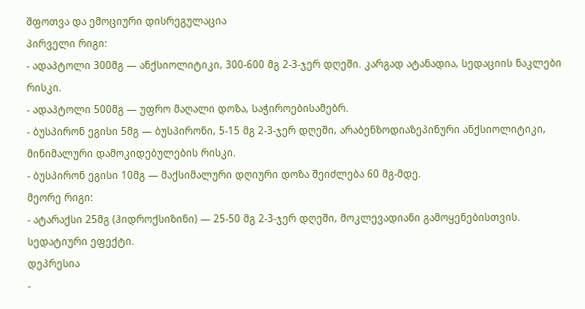შფოთვა და ემოციური დისრეგულაცია
პირველი რიგი:
- ადაპტოლი 300მგ — ანქსიოლიტიკი, 300-600 მგ 2-3-ჯერ დღეში. კარგად ატანადია, სედაციის ნაკლები რისკი.
- ადაპტოლი 500მგ — უფრო მაღალი დოზა, საჭიროებისამებრ.
- ბუსპირონ ეგისი 5მგ — ბუსპირონი, 5-15 მგ 2-3-ჯერ დღეში, არაბენზოდიაზეპინური ანქსიოლიტიკი, მინიმალური დამოკიდებულების რისკი.
- ბუსპირონ ეგისი 10მგ — მაქსიმალური დღიური დოზა შეიძლება 60 მგ-მდე.
მეორე რიგი:
- ატარაქსი 25მგ (ჰიდროქსიზინი) — 25-50 მგ 2-3-ჯერ დღეში, მოკლევადიანი გამოყენებისთვის. სედატიური ეფექტი.
დეპრესია
-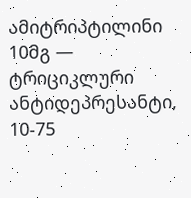ამიტრიპტილინი 10მგ — ტრიციკლური ანტიდეპრესანტი, 10-75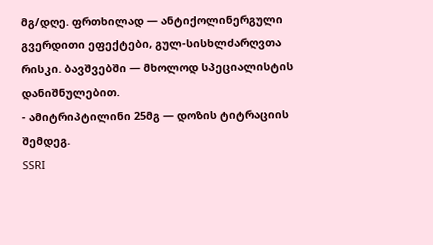მგ/დღე. ფრთხილად — ანტიქოლინერგული გვერდითი ეფექტები, გულ-სისხლძარღვთა რისკი. ბავშვებში — მხოლოდ სპეციალისტის დანიშნულებით.
- ამიტრიპტილინი 25მგ — დოზის ტიტრაციის შემდეგ.
SSRI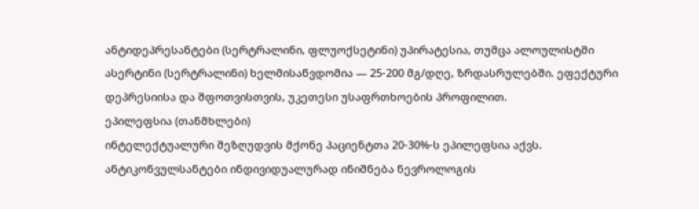ანტიდეპრესანტები (სერტრალინი, ფლუოქსეტინი) უპირატესია, თუმცა ალოულისტში ასერტინი (სერტრალინი) ხელმისაწვდომია — 25-200 მგ/დღე, ზრდასრულებში. ეფექტური დეპრესიისა და შფოთვისთვის, უკეთესი უსაფრთხოების პროფილით.
ეპილეფსია (თანმხლები)
ინტელექტუალური შეზღუდვის მქონე პაციენტთა 20-30%-ს ეპილეფსია აქვს. ანტიკონვულსანტები ინდივიდუალურად ინიშნება ნევროლოგის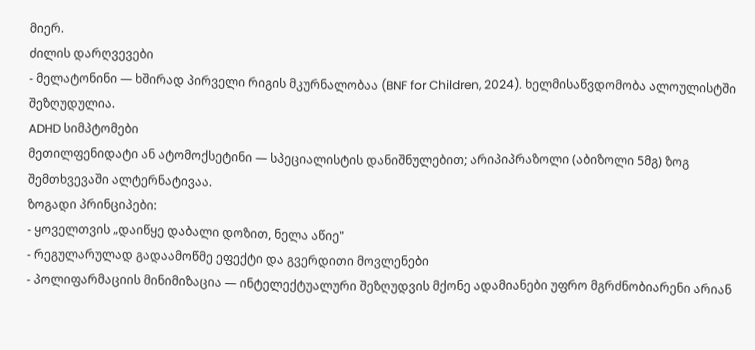მიერ.
ძილის დარღვევები
- მელატონინი — ხშირად პირველი რიგის მკურნალობაა (BNF for Children, 2024). ხელმისაწვდომობა ალოულისტში შეზღუდულია.
ADHD სიმპტომები
მეთილფენიდატი ან ატომოქსეტინი — სპეციალისტის დანიშნულებით; არიპიპრაზოლი (აბიზოლი 5მგ) ზოგ შემთხვევაში ალტერნატივაა.
ზოგადი პრინციპები:
- ყოველთვის „დაიწყე დაბალი დოზით, ნელა აწიე"
- რეგულარულად გადაამოწმე ეფექტი და გვერდითი მოვლენები
- პოლიფარმაციის მინიმიზაცია — ინტელექტუალური შეზღუდვის მქონე ადამიანები უფრო მგრძნობიარენი არიან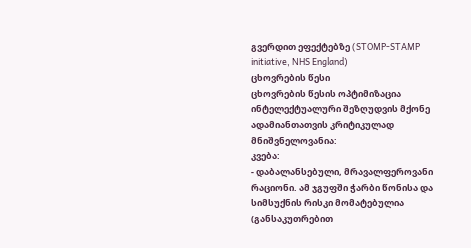გვერდით ეფექტებზე (STOMP-STAMP initiative, NHS England)
ცხოვრების წესი
ცხოვრების წესის ოპტიმიზაცია ინტელექტუალური შეზღუდვის მქონე ადამიანთათვის კრიტიკულად მნიშვნელოვანია:
კვება:
- დაბალანსებული, მრავალფეროვანი რაციონი. ამ ჯგუფში ჭარბი წონისა და სიმსუქნის რისკი მომატებულია (განსაკუთრებით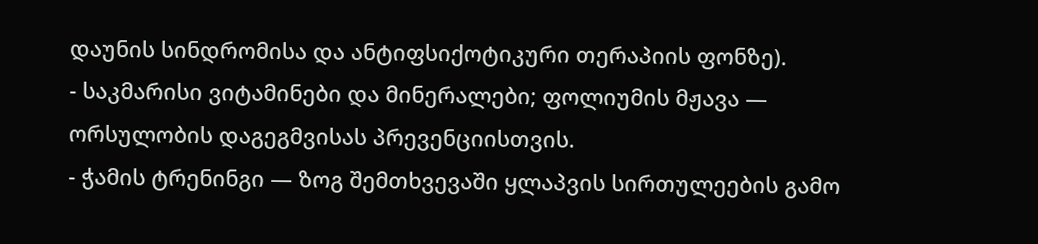დაუნის სინდრომისა და ანტიფსიქოტიკური თერაპიის ფონზე).
- საკმარისი ვიტამინები და მინერალები; ფოლიუმის მჟავა — ორსულობის დაგეგმვისას პრევენციისთვის.
- ჭამის ტრენინგი — ზოგ შემთხვევაში ყლაპვის სირთულეების გამო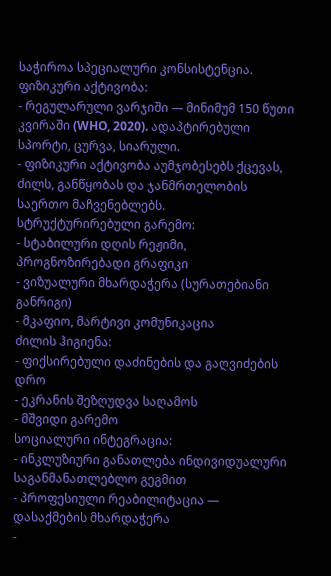საჭიროა სპეციალური კონსისტენცია.
ფიზიკური აქტივობა:
- რეგულარული ვარჯიში — მინიმუმ 150 წუთი კვირაში (WHO, 2020). ადაპტირებული სპორტი, ცურვა, სიარული.
- ფიზიკური აქტივობა აუმჯობესებს ქცევას, ძილს, განწყობას და ჯანმრთელობის საერთო მაჩვენებლებს.
სტრუქტურირებული გარემო:
- სტაბილური დღის რეჟიმი, პროგნოზირებადი გრაფიკი
- ვიზუალური მხარდაჭერა (სურათებიანი განრიგი)
- მკაფიო, მარტივი კომუნიკაცია
ძილის ჰიგიენა:
- ფიქსირებული დაძინების და გაღვიძების დრო
- ეკრანის შეზღუდვა საღამოს
- მშვიდი გარემო
სოციალური ინტეგრაცია:
- ინკლუზიური განათლება ინდივიდუალური საგანმანათლებლო გეგმით
- პროფესიული რეაბილიტაცია — დასაქმების მხარდაჭერა
-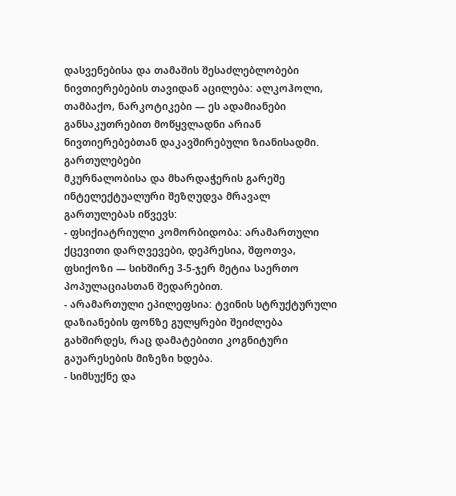დასვენებისა და თამაშის შესაძლებლობები
ნივთიერებების თავიდან აცილება: ალკოჰოლი, თამბაქო, ნარკოტიკები — ეს ადამიანები განსაკუთრებით მოწყვლადნი არიან ნივთიერებებთან დაკავშირებული ზიანისადმი.
გართულებები
მკურნალობისა და მხარდაჭერის გარეშე ინტელექტუალური შეზღუდვა მრავალ გართულებას იწვევს:
- ფსიქიატრიული კომორბიდობა: არამართული ქცევითი დარღვევები, დეპრესია, შფოთვა, ფსიქოზი — სიხშირე 3-5-ჯერ მეტია საერთო პოპულაციასთან შედარებით.
- არამართული ეპილეფსია: ტვინის სტრუქტურული დაზიანების ფონზე გულყრები შეიძლება გახშირდეს, რაც დამატებითი კოგნიტური გაუარესების მიზეზი ხდება.
- სიმსუქნე და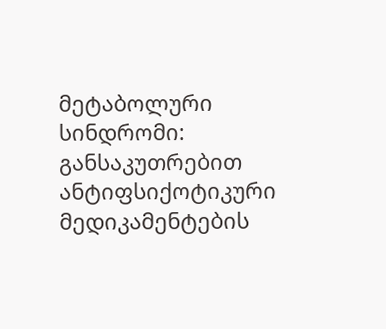მეტაბოლური სინდრომი: განსაკუთრებით ანტიფსიქოტიკური მედიკამენტების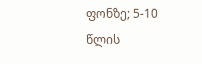ფონზე; 5-10 წლის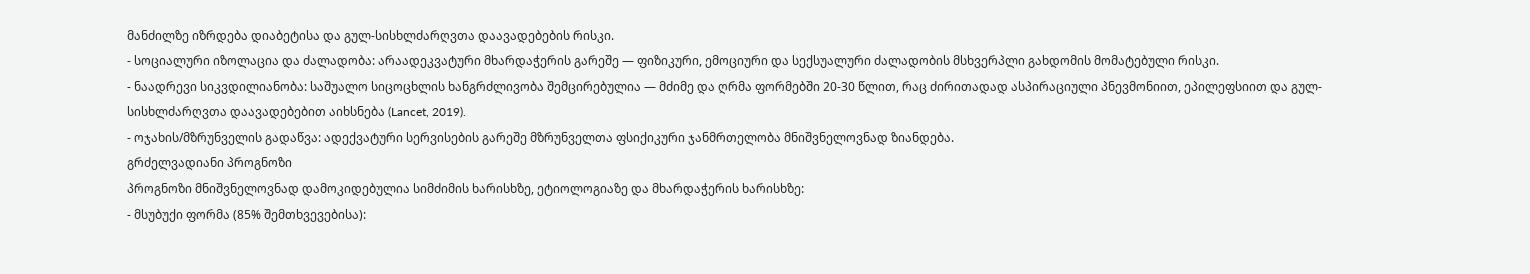მანძილზე იზრდება დიაბეტისა და გულ-სისხლძარღვთა დაავადებების რისკი.
- სოციალური იზოლაცია და ძალადობა: არაადეკვატური მხარდაჭერის გარეშე — ფიზიკური, ემოციური და სექსუალური ძალადობის მსხვერპლი გახდომის მომატებული რისკი.
- ნაადრევი სიკვდილიანობა: საშუალო სიცოცხლის ხანგრძლივობა შემცირებულია — მძიმე და ღრმა ფორმებში 20-30 წლით, რაც ძირითადად ასპირაციული პნევმონიით, ეპილეფსიით და გულ-სისხლძარღვთა დაავადებებით აიხსნება (Lancet, 2019).
- ოჯახის/მზრუნველის გადაწვა: ადექვატური სერვისების გარეშე მზრუნველთა ფსიქიკური ჯანმრთელობა მნიშვნელოვნად ზიანდება.
გრძელვადიანი პროგნოზი
პროგნოზი მნიშვნელოვნად დამოკიდებულია სიმძიმის ხარისხზე, ეტიოლოგიაზე და მხარდაჭერის ხარისხზე:
- მსუბუქი ფორმა (85% შემთხვევებისა):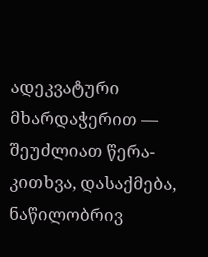ადეკვატური მხარდაჭერით — შეუძლიათ წერა-კითხვა, დასაქმება, ნაწილობრივ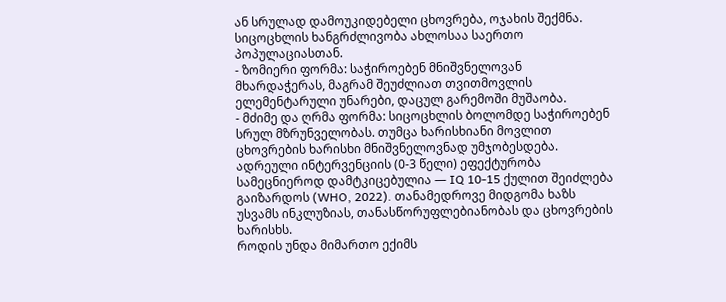ან სრულად დამოუკიდებელი ცხოვრება, ოჯახის შექმნა. სიცოცხლის ხანგრძლივობა ახლოსაა საერთო პოპულაციასთან.
- ზომიერი ფორმა: საჭიროებენ მნიშვნელოვან მხარდაჭერას, მაგრამ შეუძლიათ თვითმოვლის ელემენტარული უნარები, დაცულ გარემოში მუშაობა.
- მძიმე და ღრმა ფორმა: სიცოცხლის ბოლომდე საჭიროებენ სრულ მზრუნველობას. თუმცა ხარისხიანი მოვლით ცხოვრების ხარისხი მნიშვნელოვნად უმჯობესდება.
ადრეული ინტერვენციის (0-3 წელი) ეფექტურობა სამეცნიეროდ დამტკიცებულია — IQ 10-15 ქულით შეიძლება გაიზარდოს (WHO, 2022). თანამედროვე მიდგომა ხაზს უსვამს ინკლუზიას, თანასწორუფლებიანობას და ცხოვრების ხარისხს.
როდის უნდა მიმართო ექიმს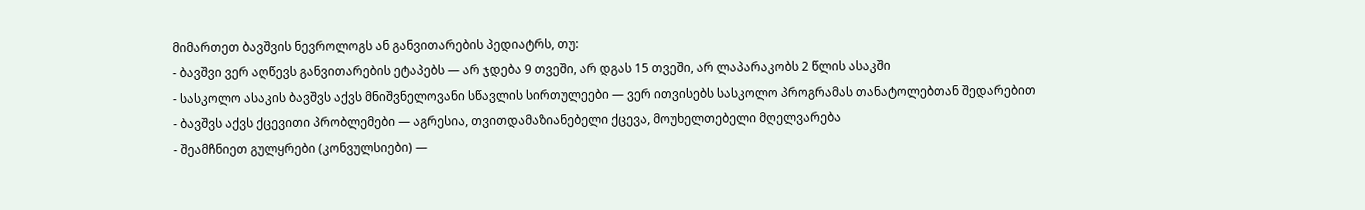მიმართეთ ბავშვის ნევროლოგს ან განვითარების პედიატრს, თუ:
- ბავშვი ვერ აღწევს განვითარების ეტაპებს — არ ჯდება 9 თვეში, არ დგას 15 თვეში, არ ლაპარაკობს 2 წლის ასაკში
- სასკოლო ასაკის ბავშვს აქვს მნიშვნელოვანი სწავლის სირთულეები — ვერ ითვისებს სასკოლო პროგრამას თანატოლებთან შედარებით
- ბავშვს აქვს ქცევითი პრობლემები — აგრესია, თვითდამაზიანებელი ქცევა, მოუხელთებელი მღელვარება
- შეამჩნიეთ გულყრები (კონვულსიები) —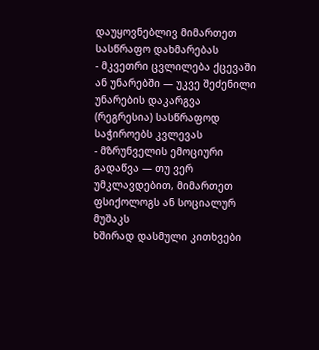დაუყოვნებლივ მიმართეთ სასწრაფო დახმარებას
- მკვეთრი ცვლილება ქცევაში ან უნარებში — უკვე შეძენილი უნარების დაკარგვა (რეგრესია) სასწრაფოდ საჭიროებს კვლევას
- მზრუნველის ემოციური გადაწვა — თუ ვერ უმკლავდებით, მიმართეთ ფსიქოლოგს ან სოციალურ მუშაკს
ხშირად დასმული კითხვები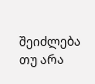შეიძლება თუ არა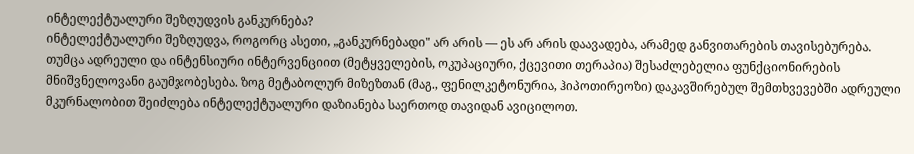ინტელექტუალური შეზღუდვის განკურნება?
ინტელექტუალური შეზღუდვა, როგორც ასეთი, „განკურნებადი" არ არის — ეს არ არის დაავადება, არამედ განვითარების თავისებურება. თუმცა ადრეული და ინტენსიური ინტერვენციით (მეტყველების, ოკუპაციური, ქცევითი თერაპია) შესაძლებელია ფუნქციონირების მნიშვნელოვანი გაუმჯობესება. ზოგ მეტაბოლურ მიზეზთან (მაგ., ფენილკეტონურია, ჰიპოთირეოზი) დაკავშირებულ შემთხვევებში ადრეული მკურნალობით შეიძლება ინტელექტუალური დაზიანება საერთოდ თავიდან ავიცილოთ.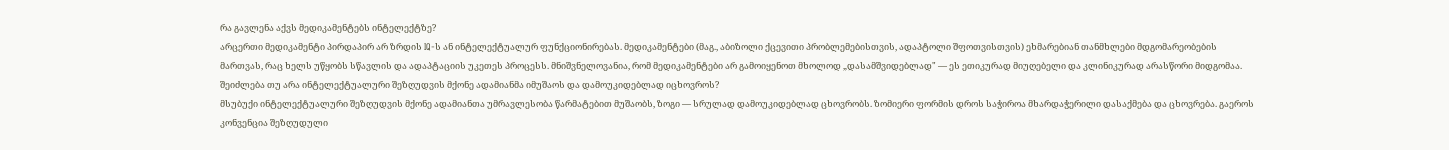რა გავლენა აქვს მედიკამენტებს ინტელექტზე?
არცერთი მედიკამენტი პირდაპირ არ ზრდის IQ-ს ან ინტელექტუალურ ფუნქციონირებას. მედიკამენტები (მაგ., აბიზოლი ქცევითი პრობლემებისთვის, ადაპტოლი შფოთვისთვის) ეხმარებიან თანმხლები მდგომარეობების მართვას, რაც ხელს უწყობს სწავლის და ადაპტაციის უკეთეს პროცესს. მნიშვნელოვანია, რომ მედიკამენტები არ გამოიყენოთ მხოლოდ „დასამშვიდებლად" — ეს ეთიკურად მიუღებელი და კლინიკურად არასწორი მიდგომაა.
შეიძლება თუ არა ინტელექტუალური შეზღუდვის მქონე ადამიანმა იმუშაოს და დამოუკიდებლად იცხოვროს?
მსუბუქი ინტელექტუალური შეზღუდვის მქონე ადამიანთა უმრავლესობა წარმატებით მუშაობს, ზოგი — სრულად დამოუკიდებლად ცხოვრობს. ზომიერი ფორმის დროს საჭიროა მხარდაჭერილი დასაქმება და ცხოვრება. გაეროს კონვენცია შეზღუდული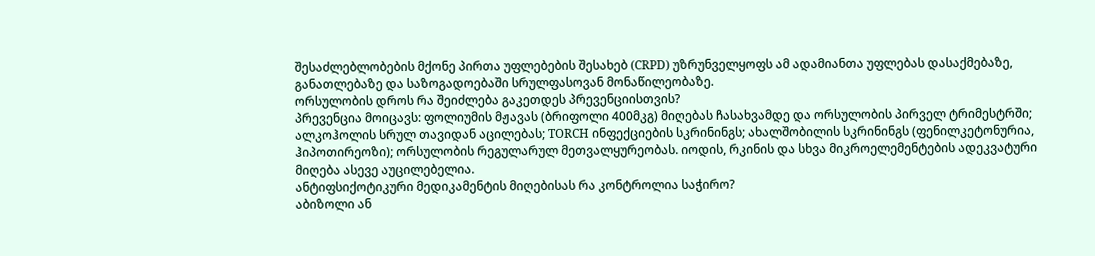შესაძლებლობების მქონე პირთა უფლებების შესახებ (CRPD) უზრუნველყოფს ამ ადამიანთა უფლებას დასაქმებაზე, განათლებაზე და საზოგადოებაში სრულფასოვან მონაწილეობაზე.
ორსულობის დროს რა შეიძლება გაკეთდეს პრევენციისთვის?
პრევენცია მოიცავს: ფოლიუმის მჟავას (ბრიფოლი 400მკგ) მიღებას ჩასახვამდე და ორსულობის პირველ ტრიმესტრში; ალკოჰოლის სრულ თავიდან აცილებას; TORCH ინფექციების სკრინინგს; ახალშობილის სკრინინგს (ფენილკეტონურია, ჰიპოთირეოზი); ორსულობის რეგულარულ მეთვალყურეობას. იოდის, რკინის და სხვა მიკროელემენტების ადეკვატური მიღება ასევე აუცილებელია.
ანტიფსიქოტიკური მედიკამენტის მიღებისას რა კონტროლია საჭირო?
აბიზოლი ან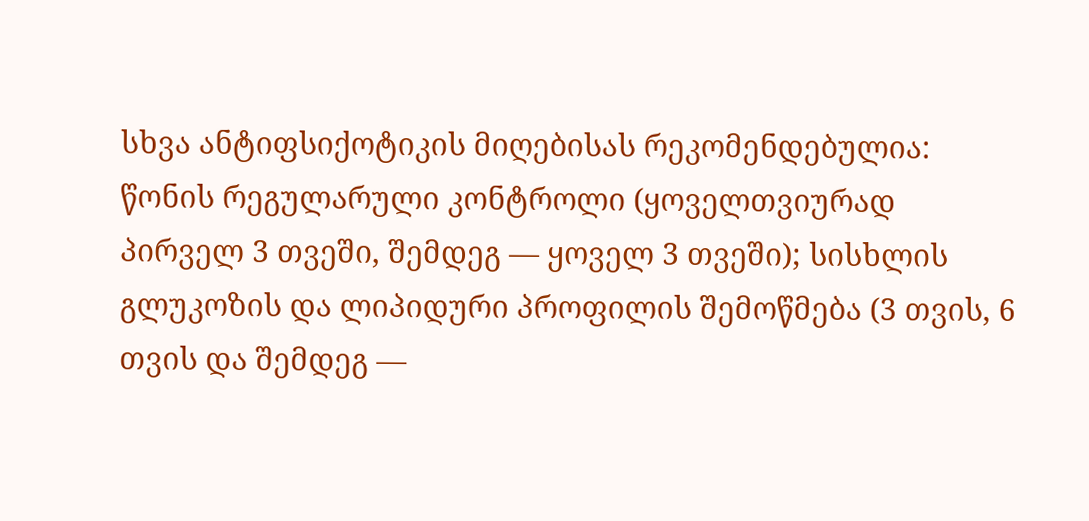სხვა ანტიფსიქოტიკის მიღებისას რეკომენდებულია: წონის რეგულარული კონტროლი (ყოველთვიურად პირველ 3 თვეში, შემდეგ — ყოველ 3 თვეში); სისხლის გლუკოზის და ლიპიდური პროფილის შემოწმება (3 თვის, 6 თვის და შემდეგ —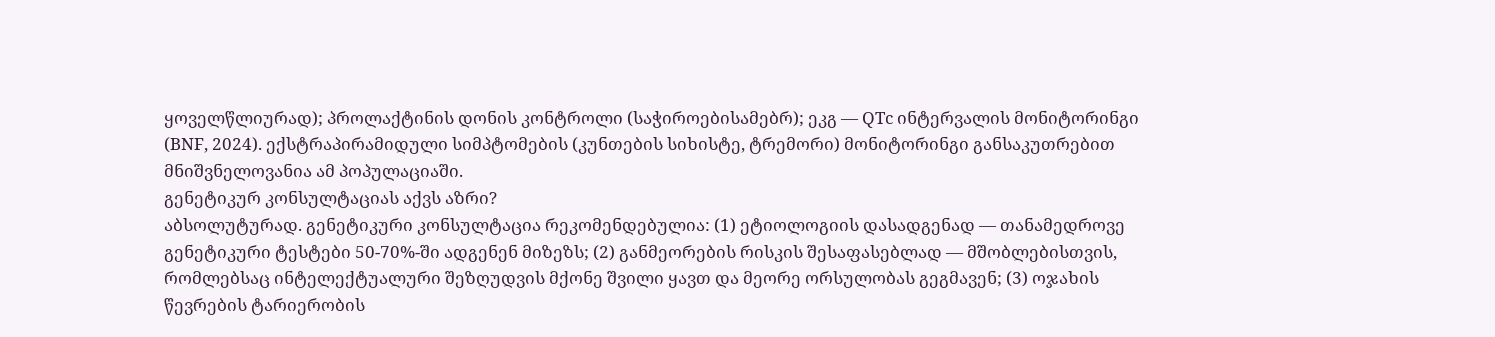ყოველწლიურად); პროლაქტინის დონის კონტროლი (საჭიროებისამებრ); ეკგ — QTc ინტერვალის მონიტორინგი (BNF, 2024). ექსტრაპირამიდული სიმპტომების (კუნთების სიხისტე, ტრემორი) მონიტორინგი განსაკუთრებით მნიშვნელოვანია ამ პოპულაციაში.
გენეტიკურ კონსულტაციას აქვს აზრი?
აბსოლუტურად. გენეტიკური კონსულტაცია რეკომენდებულია: (1) ეტიოლოგიის დასადგენად — თანამედროვე გენეტიკური ტესტები 50-70%-ში ადგენენ მიზეზს; (2) განმეორების რისკის შესაფასებლად — მშობლებისთვის, რომლებსაც ინტელექტუალური შეზღუდვის მქონე შვილი ყავთ და მეორე ორსულობას გეგმავენ; (3) ოჯახის წევრების ტარიერობის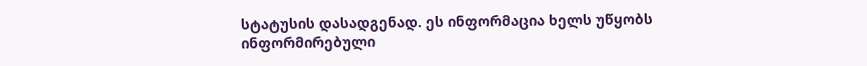სტატუსის დასადგენად. ეს ინფორმაცია ხელს უწყობს ინფორმირებული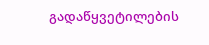გადაწყვეტილების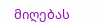მიღებას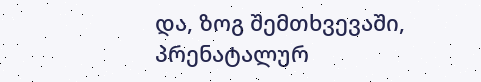და, ზოგ შემთხვევაში, პრენატალურ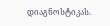დიაგნოსტიკას.